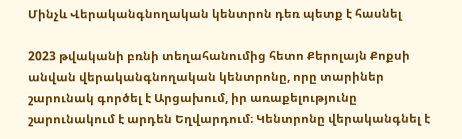Մինչև Վերականգնողական կենտրոն դեռ պետք է հասնել

2023 թվականի բռնի տեղահանումից հետո Քերոլայն Քոքսի անվան վերականգնողական կենտրոնը, որը տարիներ շարունակ գործել է Արցախում, իր առաքելությունը շարունակում է արդեն Եղվարդում։ Կենտրոնը վերականգնել է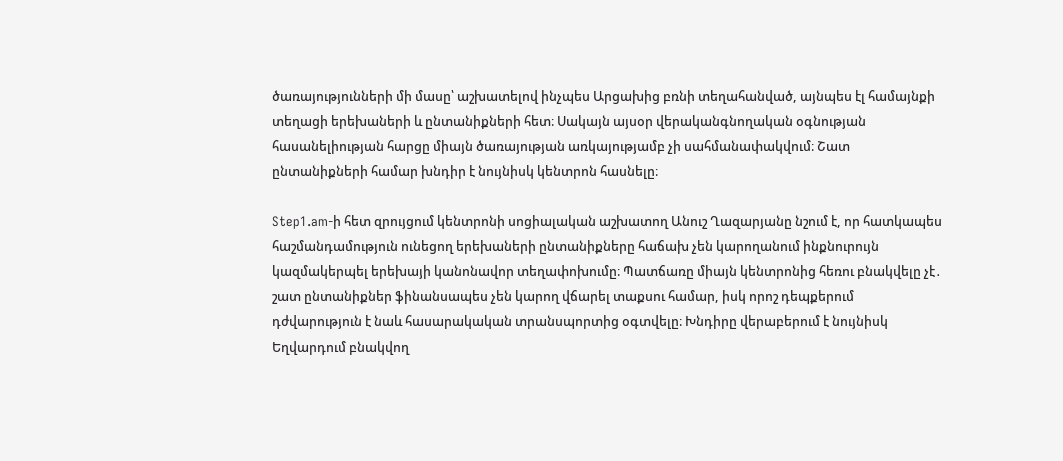ծառայությունների մի մասը՝ աշխատելով ինչպես Արցախից բռնի տեղահանված, այնպես էլ համայնքի տեղացի երեխաների և ընտանիքների հետ։ Սակայն այսօր վերականգնողական օգնության հասանելիության հարցը միայն ծառայության առկայությամբ չի սահմանափակվում։ Շատ ընտանիքների համար խնդիր է նույնիսկ կենտրոն հասնելը։

Step1.am-ի հետ զրույցում կենտրոնի սոցիալական աշխատող Անուշ Ղազարյանը նշում է, որ հատկապես հաշմանդամություն ունեցող երեխաների ընտանիքները հաճախ չեն կարողանում ինքնուրույն կազմակերպել երեխայի կանոնավոր տեղափոխումը։ Պատճառը միայն կենտրոնից հեռու բնակվելը չէ․ շատ ընտանիքներ ֆինանսապես չեն կարող վճարել տաքսու համար, իսկ որոշ դեպքերում դժվարություն է նաև հասարակական տրանսպորտից օգտվելը։ Խնդիրը վերաբերում է նույնիսկ Եղվարդում բնակվող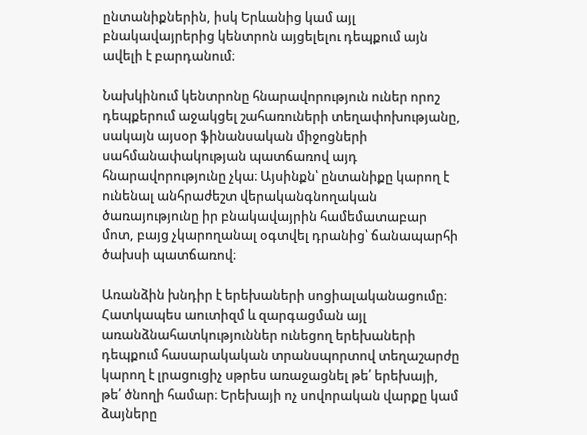ընտանիքներին, իսկ Երևանից կամ այլ բնակավայրերից կենտրոն այցելելու դեպքում այն ավելի է բարդանում։

Նախկինում կենտրոնը հնարավորություն ուներ որոշ դեպքերում աջակցել շահառուների տեղափոխությանը, սակայն այսօր ֆինանսական միջոցների սահմանափակության պատճառով այդ հնարավորությունը չկա։ Այսինքն՝ ընտանիքը կարող է ունենալ անհրաժեշտ վերականգնողական ծառայությունը իր բնակավայրին համեմատաբար մոտ, բայց չկարողանալ օգտվել դրանից՝ ճանապարհի ծախսի պատճառով։

Առանձին խնդիր է երեխաների սոցիալականացումը։ Հատկապես աուտիզմ և զարգացման այլ առանձնահատկություններ ունեցող երեխաների դեպքում հասարակական տրանսպորտով տեղաշարժը կարող է լրացուցիչ սթրես առաջացնել թե՛ երեխայի, թե՛ ծնողի համար։ Երեխայի ոչ սովորական վարքը կամ ձայները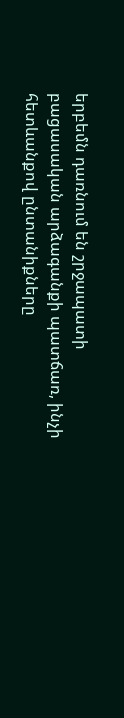երբեմն դառնում են շրջապատի բացասական արձագանքի պատճառ, ինչի հետևանքով ընտանիքները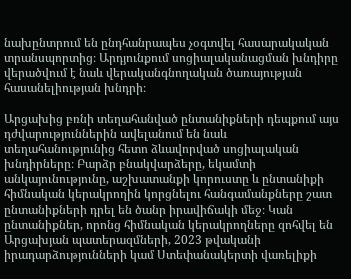նախընտրում են ընդհանրապես չօգտվել հասարակական տրանսպորտից։ Արդյունքում սոցիալականացման խնդիրը վերածվում է նաև վերականգնողական ծառայության հասանելիության խնդրի։

Արցախից բռնի տեղահանված ընտանիքների դեպքում այս դժվարություններին ավելանում են նաև տեղահանությունից հետո ձևավորված սոցիալական խնդիրները։ Բարձր բնակվարձերը, եկամտի անկայունությունը, աշխատանքի կորուստը և ընտանիքի հիմնական կերակրողին կորցնելու հանգամանքները շատ ընտանիքների դրել են ծանր իրավիճակի մեջ։ Կան ընտանիքներ, որոնց հիմնական կերակրողները զոհվել են Արցախյան պատերազմների, 2023 թվականի իրադարձությունների կամ Ստեփանակերտի վառելիքի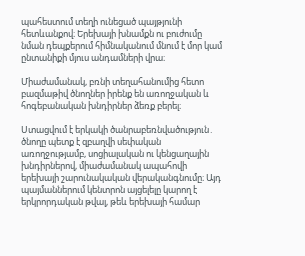պահեստում տեղի ունեցած պայթյունի հետևանքով։ Երեխայի խնամքն ու բուժումը նման դեպքերում հիմնականում մնում է մոր կամ ընտանիքի մյուս անդամների վրա։

Միաժամանակ, բռնի տեղահանումից հետո բազմաթիվ ծնողներ իրենք են առողջական և հոգեբանական խնդիրներ ձեռք բերել։

Ստացվում է երկակի ծանրաբեռնվածություն․ ծնողը պետք է զբաղվի սեփական առողջությամբ, սոցիալական ու կենցաղային խնդիրներով, միաժամանակ ապահովի երեխայի շարունակական վերականգնումը։ Այդ պայմաններում կենտրոն այցելելը կարող է երկրորդական թվալ, թեև երեխայի համար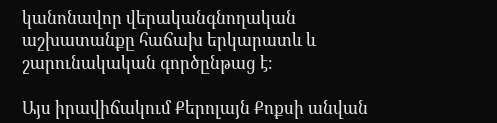կանոնավոր վերականգնողական աշխատանքը հաճախ երկարատև և շարունակական գործընթաց է։

Այս իրավիճակում Քերոլայն Քոքսի անվան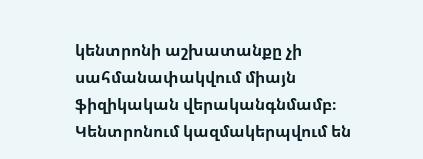կենտրոնի աշխատանքը չի սահմանափակվում միայն ֆիզիկական վերականգնմամբ։ Կենտրոնում կազմակերպվում են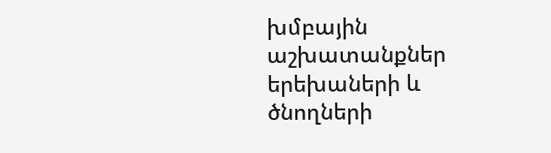խմբային աշխատանքներ երեխաների և ծնողների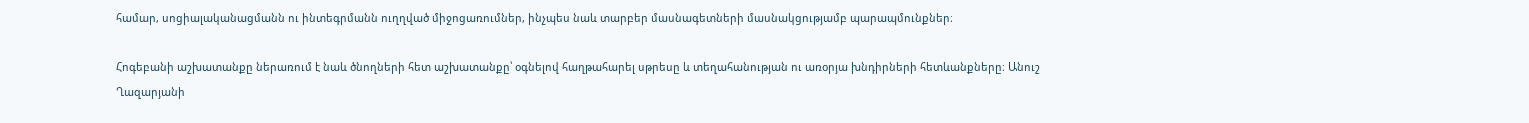համար, սոցիալականացմանն ու ինտեգրմանն ուղղված միջոցառումներ, ինչպես նաև տարբեր մասնագետների մասնակցությամբ պարապմունքներ։

Հոգեբանի աշխատանքը ներառում է նաև ծնողների հետ աշխատանքը՝ օգնելով հաղթահարել սթրեսը և տեղահանության ու առօրյա խնդիրների հետևանքները։ Անուշ Ղազարյանի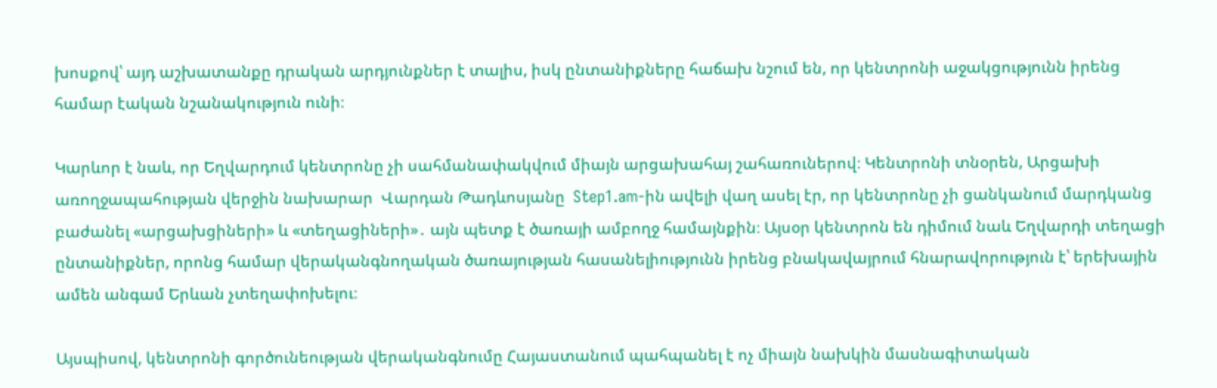խոսքով՝ այդ աշխատանքը դրական արդյունքներ է տալիս, իսկ ընտանիքները հաճախ նշում են, որ կենտրոնի աջակցությունն իրենց համար էական նշանակություն ունի։

Կարևոր է նաև, որ Եղվարդում կենտրոնը չի սահմանափակվում միայն արցախահայ շահառուներով։ Կենտրոնի տնօրեն, Արցախի առողջապահության վերջին նախարար  Վարդան Թադևոսյանը  Step1.am-ին ավելի վաղ ասել էր, որ կենտրոնը չի ցանկանում մարդկանց բաժանել «արցախցիների» և «տեղացիների»․ այն պետք է ծառայի ամբողջ համայնքին։ Այսօր կենտրոն են դիմում նաև Եղվարդի տեղացի ընտանիքներ, որոնց համար վերականգնողական ծառայության հասանելիությունն իրենց բնակավայրում հնարավորություն է՝ երեխային ամեն անգամ Երևան չտեղափոխելու։

Այսպիսով, կենտրոնի գործունեության վերականգնումը Հայաստանում պահպանել է ոչ միայն նախկին մասնագիտական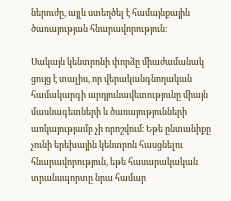ներուժը, այլև ստեղծել է համայնքային ծառայության հնարավորություն։

Սակայն կենտրոնի փորձը միաժամանակ ցույց է տալիս, որ վերականգնողական համակարգի արդյունավետությունը միայն մասնագետների և ծառայությունների առկայությամբ չի որոշվում։ Եթե ընտանիքը չունի երեխային կենտրոն հասցնելու հնարավորություն, եթե հասարակական տրանսպորտը նրա համար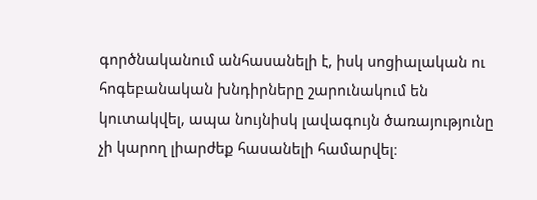գործնականում անհասանելի է, իսկ սոցիալական ու հոգեբանական խնդիրները շարունակում են կուտակվել, ապա նույնիսկ լավագույն ծառայությունը չի կարող լիարժեք հասանելի համարվել։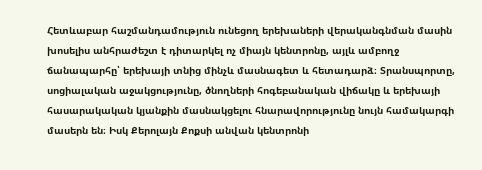Հետևաբար հաշմանդամություն ունեցող երեխաների վերականգնման մասին խոսելիս անհրաժեշտ է դիտարկել ոչ միայն կենտրոնը, այլև ամբողջ ճանապարհը՝ երեխայի տնից մինչև մասնագետ և հետադարձ։ Տրանսպորտը, սոցիալական աջակցությունը, ծնողների հոգեբանական վիճակը և երեխայի հասարակական կյանքին մասնակցելու հնարավորությունը նույն համակարգի մասերն են։ Իսկ Քերոլայն Քոքսի անվան կենտրոնի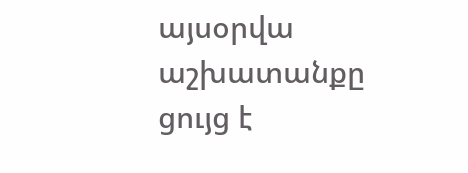այսօրվա աշխատանքը ցույց է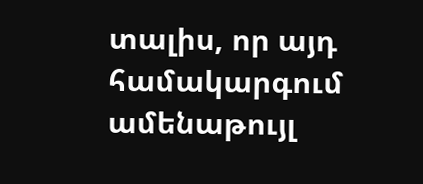տալիս, որ այդ համակարգում ամենաթույլ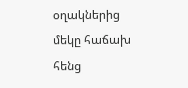օղակներից մեկը հաճախ հենց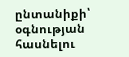ընտանիքի՝ օգնության հասնելու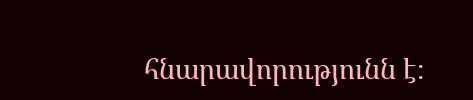հնարավորությունն է։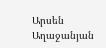Արսեն Աղաջանյան